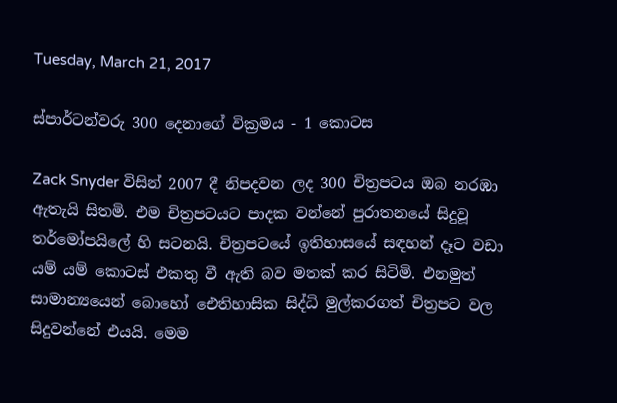Tuesday, March 21, 2017

ස්පාර්ටන්වරු 300 දෙනාගේ වික්‍රමය - 1 කොටස

Zack Snyder විසින් 2007 දී නිපදවන ලද 300 චිත්‍රපටය ඔබ නරඹා ඇතැයි සිතමි. එම චිත්‍රපටයට පාදක වන්නේ පුරාතනයේ සිදුවූ තර්මෝපයිලේ හි සටනයි. චිත්‍රපටයේ ඉතිහාසයේ සඳහන් දෑට වඩා යම් යම් කොටස් එකතු වී ඇති බව මතක් කර සිටිමි. එනමුත් සාමාන්‍යයෙන් බොහෝ ඓතිහාසික සිද්ධි මුල්කරගත් චිත්‍රපට වල සිදුවන්නේ එයයි. මෙම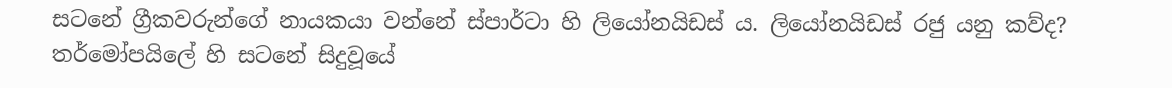සටනේ ග්‍රීකවරුන්ගේ නායකයා වන්නේ ස්පාර්ටා හි ලියෝනයිඩස් ය. ලියෝනයිඩස් රජු යනු කව්ද? තර්මෝපයිලේ හි සටනේ සිදුවූයේ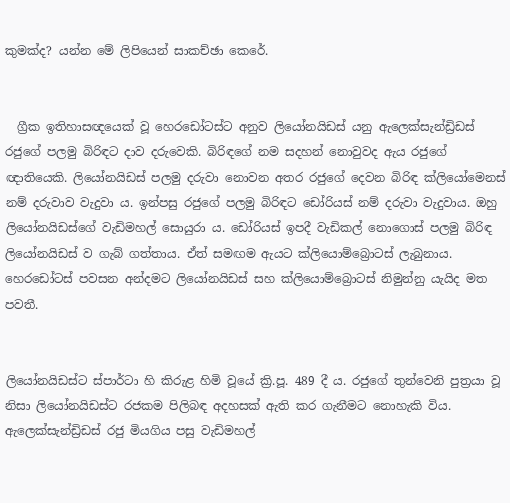කුමක්ද? යන්න මේ ලිපියෙන් සාකච්ඡා කෙරේ.


  ග්‍රීක ඉතිහාසඥයෙක් වූ හෙරඩෝටස්ට අනුව ලියෝනයිඩස් යනු ඇලෙක්සැන්ඩ්‍රිඩස් රජුගේ පලමු බිරිඳට දාව දරුවෙකි. බිරිඳගේ නම සදහන් නොවුවද ඇය රජුගේ ඥාතියෙකි. ලියෝනයිඩස් පලමු දරුවා නොවන අතර රජුගේ දෙවන බිරිඳ ක්ලියෝමෙනස් නම් දරුවාව වැදුවා ය. ඉන්පසු රජුගේ පලමු බිරිඳට ඩෝරියස් නම් දරුවා වැදුවාය. ඔහු ලියෝනයිඩස්ගේ වැඩිමහල් සොයුරා ය. ඩෝරියස් ඉපදී වැඩිකල් නොගොස් පලමු බිරිඳ ලියෝනයිඩස් ව ගැබ් ගත්තාය. ඒත් සමඟම ඇයට ක්ලියොම්බ්‍රොටස් ලැබුනාය. හෙරඩෝටස් පවසන අන්දමට ලියෝනයිඩස් සහ ක්ලියොම්බ්‍රොටස් නිමුන්නු යැයිද මත පවතී.


ලියෝනයිඩස්ට ස්පාර්ටා හි කිරුළ හිමි වූයේ ක්‍රි.පූ. 489 දී ය. රජුගේ තුන්වෙනි පුත්‍රයා වූ නිසා ලියෝනයිඩස්ට රජකම පිලිබඳ අදහසක් ඇති කර ගැනීමට නොහැකි විය. ඇලෙක්සැන්ඩ්‍රිඩස් රජු මියගිය පසු වැඩිමහල්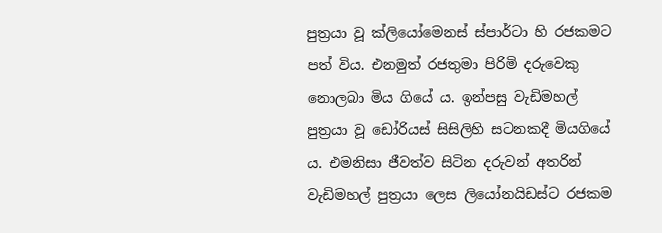පුත්‍රයා වූ ක්ලියෝමෙනස් ස්පාර්ටා හි රජකමට පත් විය. එනමුත් රජතුමා පිරිමි දරුවෙකු නොලබා මිය ගියේ ය. ඉන්පසු වැඩිමහල් පුත්‍රයා වූ ඩෝරියස් සිසිලිහි සටනකදී මියගියේ ය. එමනිසා ජීවත්ව සිටින දරුවන් අතරින් වැඩිමහල් පුත්‍රයා ලෙස ලියෝනයිඩස්ට රජකම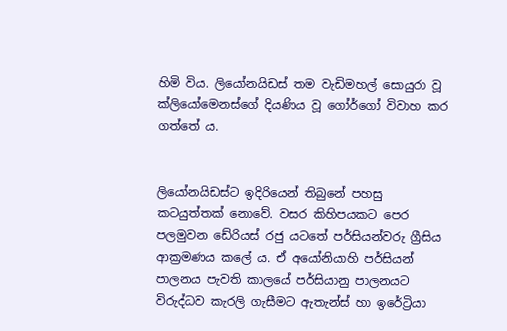හිමි විය. ලියෝනයිඩස් තම වැඩිමහල් සොයුරා වූ ක්ලියෝමෙනස්ගේ දියණිය වූ ගෝර්ගෝ විවාහ කර ගත්තේ ය.


ලියෝනයිඩස්ට ඉදිරියෙන් තිබුනේ පහසු කටයුත්තක් නොවේ. වසර කිහිපයකට පෙර පලමුවන ඩේරියස් රජු යටතේ පර්සියන්වරු ග්‍රීසිය ආක්‍රමණය කලේ ය. ඒ අයෝනියාහි පර්සියන් පාලනය පැවති කාලයේ පර්සියානු පාලනයට විරුද්ධව කැරලි ගැසීමට ඇතැන්ස් හා ඉරේට්‍රියා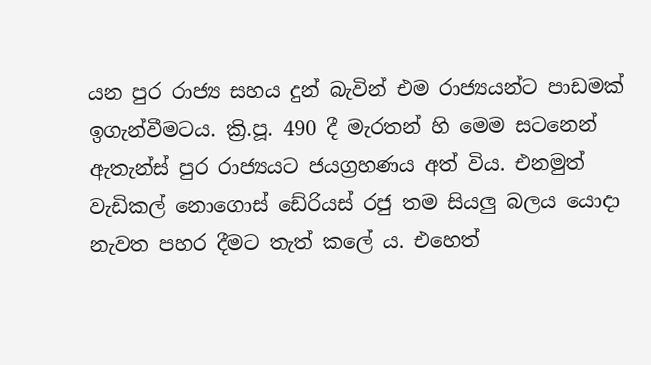යන පුර රාජ්‍ය සහය දුන් බැවින් එම රාජ්‍යයන්ට පාඩමක් ඉගැන්වීමටය. ක්‍රි.පූ. 490 දී මැරතන් හි මෙම සටනෙන් ඇතැන්ස් පුර රාජ්‍යයට ජයග්‍රහණය අත් විය. එනමුත් වැඩිකල් නොගොස් ඩේරියස් රජු තම සියලු බලය යොදා නැවත පහර දීමට තැත් කලේ ය. එහෙත්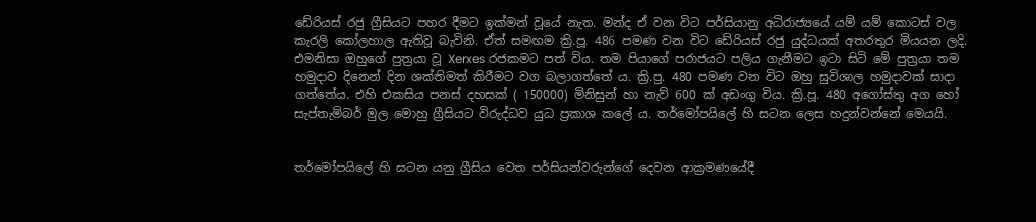ඩේරියස් රජු ග්‍රීසියට පහර දීමට ඉක්මන් වූයේ නැත. මන්ද ඒ වන විට පර්සියානු අධිරාජ්‍යයේ යම් යම් කොටස් වල කැරලි කෝලහාල ඇතිවූ බැවිනි. ඒත් සමඟම ක්‍රි.පූ. 486 පමණ වන විට ඩේරියස් රජු යුද්ධයක් අතරතුර මියයන ලදි. එමනිසා ඔහුගේ පුත්‍රයා වූ Xerxes රජකමට පත් විය. තම පියාගේ පරාජයට පලිය ගැනීමට ඉටා සිටි මේ පුත්‍රයා තම හමුදාව දිනෙන් දින ශක්තිමත් කිරීමට වග බලාගත්තේ ය. ක්‍රි.පු. 480 පමණ වන විට ඔහු සුවිශාල හමුදාවක් සාදා ගත්තේය. එහි එකසිය පනස් දහසක් ( 150000) මිනිසුන් හා නැව් 600 ක් අඩංගු විය. ක්‍රි.පූ. 480 අගෝස්තු අග හෝ සැප්තැම්බර් මුල මොහු ග්‍රීසියට විරුද්ධව යුධ ප්‍රකාශ කලේ ය. තර්මෝපයිලේ හි සටන ලෙස හදුන්වන්නේ මෙයයි.


තර්මෝපයිලේ හි සටන යනු ග්‍රීසිය වෙත පර්සියන්වරුන්ගේ දෙවන ආක්‍රමණයේදී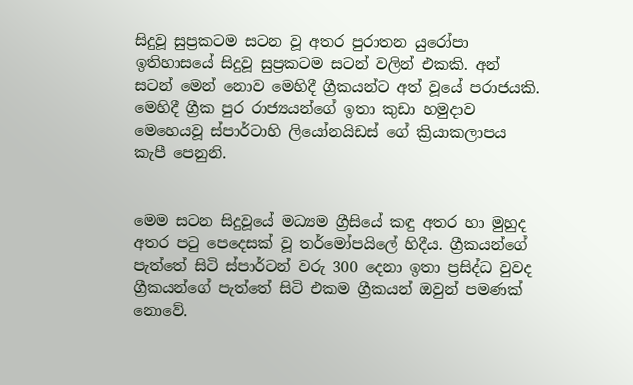සිදුවූ සුප්‍රකටම සටන වූ අතර පුරාතන යුරෝපා ඉතිහාසයේ සිදුවූ සුප්‍රකටම සටන් වලින් එකකි. අන් සටන් මෙන් නොව මෙහිදී ග්‍රීකයන්ට අත් වූයේ පරාජයකි. මෙහිදී ග්‍රීක පුර රාජ්‍යයන්ගේ ඉතා කුඩා හමුදාව මෙහෙයවූ ස්පාර්ටාහි ලියෝනයිඩස් ගේ ක්‍රියාකලාපය කැපී පෙනුනි.


මෙම සටන සිදුවූයේ මධ්‍යම ග්‍රීසියේ කඳු අතර හා මුහුද අතර පටු පෙදෙසක් වූ තර්මෝපයිලේ හිදීය. ග්‍රීකයන්ගේ පැත්තේ සිටි ස්පාර්ටන් වරු 300 දෙනා ඉතා ප්‍රසිද්ධ වුවද ග්‍රීකයන්ගේ පැත්තේ සිටි එකම ග්‍රීකයන් ඔවුන් පමණක් නොවේ.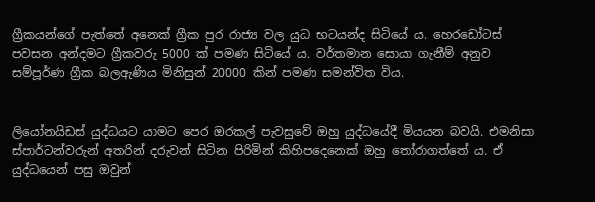ග්‍රීකයන්ගේ පැත්තේ අනෙක් ග්‍රීක පුර රාජ්‍ය වල යුධ භටයන්ද සිටියේ ය. හෙරඩෝටස් පවසන අන්දමට ග්‍රීකවරු 5000 ක් පමණ සිටියේ ය. වර්තමාන සොයා ගැනීම් අනුව සම්පූර්ණ ග්‍රීක බලඇණිය මිනිසුන් 20000 කින් පමණ සමන්විත විය.


ලියෝනයිඩස් යුද්ධයට යාමට පෙර ඔරකල් පැවසුවේ ඔහු යුද්ධයේදී මියයන බවයි. එමනිසා ස්පාර්ටන්වරුන් අතරින් දරුවන් සිටින පිරිමින් කිහිපදෙනෙක් ඔහු තෝරාගත්තේ ය. ඒ යුද්ධයෙන් පසු ඔවුන්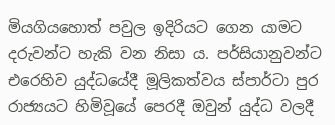මියගියහොත් පවුල ඉදිරියට ගෙන යාමට දරුවන්ට හැකි වන නිසා ය. පර්සියානුවන්ට එරෙහිව යුද්ධයේදී මූලිකත්වය ස්පාර්ටා පුර රාජ්‍යයට හිමිවූයේ පෙරදී ඔවුන් යුද්ධ වලදී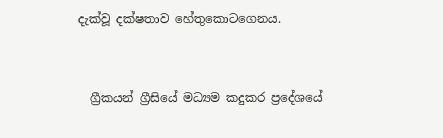දැක්වූ දක්ෂතාව හේතුකොටගෙනය.


  ග්‍රීකයන් ග්‍රීසියේ මධ්‍යම කදුකර ප්‍රදේශයේ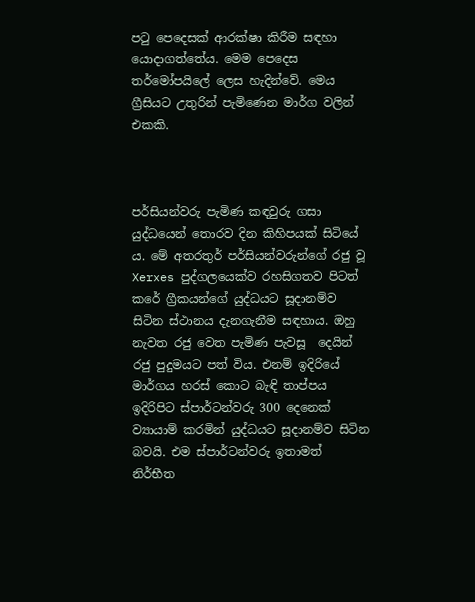පටු පෙදෙසක් ආරක්ෂා කිරීම සඳහා යොදාගත්තේය. මෙම පෙදෙස තර්මෝපයිලේ ලෙස හැදින්වේ. මෙය ග්‍රීසියට උතුරින් පැමිණෙන මාර්ග වලින් එකකි.



පර්සියන්වරු පැමිණ කඳවුරු ගසා යුද්ධයෙන් තොරව දින කිහිපයක් සිටියේ ය. මේ අතරතුර් පර්සියන්වරුන්ගේ රජු වූ Xerxes පුද්ගලයෙක්ව රහසිගතව පිටත් කරේ ග්‍රීකයන්ගේ යුද්ධයට සූදානම්ව සිටින ස්ථානය දැනගැනීම සඳහාය. ඔහු නැවත රජු වෙත පැමිණ පැවසූ  දෙයින් රජු පුදුමයට පත් විය. එනම් ඉදිරියේ මාර්ගය හරස් කොට බැඳි තාප්පය ඉදිරිපිට ස්පාර්ටන්වරු 300 දෙනෙක් ව්‍යායාම් කරමින් යුද්ධයට සූදානම්ව සිටින බවයි. එම ස්පාර්ටන්වරු ඉතාමත් නිර්භීත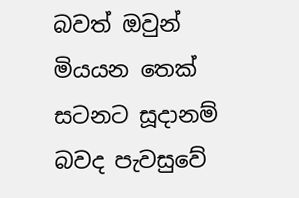බවත් ඔවුන් මියයන තෙක් සටනට සූදානම් බවද පැවසුවේ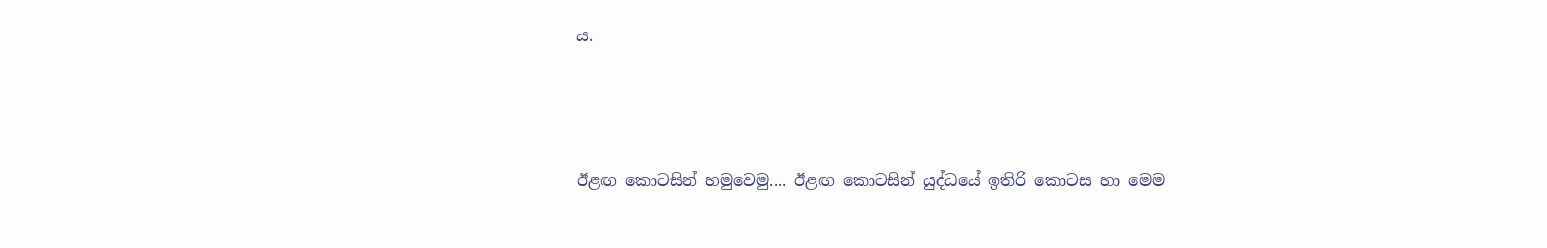ය.



ඊළඟ කොටසින් හමුවෙමු.... ඊළඟ කොටසින් යුද්ධයේ ඉතිරි කොටස හා මෙම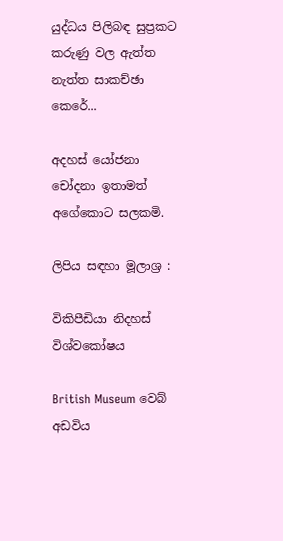යුද්ධය පිලිබඳ සුප්‍රකට කරුණු වල ඇත්ත නැත්ත සාකච්ඡා කෙරේ...

අදහස් යෝජනා චෝදනා ඉතාමත් අගේකොට සලකමි.

ලිපිය සඳහා මූලාශ්‍ර :

විකිපීඩියා නිදහස් විශ්වකෝෂය

British Museum වෙබ් අඩවිය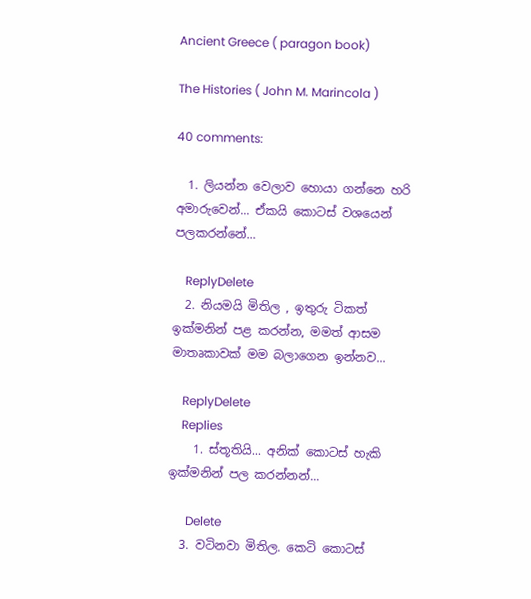Ancient Greece ( paragon book)

The Histories ( John M. Marincola )

40 comments:

  1. ලියන්න වෙලාව හොයා ගන්නෙ හරි අමාරුවෙන්... ඒකයි කොටස් වශයෙන් පලකරන්නේ...

    ReplyDelete
  2. නියමයි මිතිල , ඉතුරු ටිකත් ඉක්මනින් පළ කරන්න, මමත් ආසම මාතෘකාවක් මම බලාගෙන ඉන්නව...

    ReplyDelete
    Replies
    1. ස්තූතියි... අනික් කොටස් හැකි ඉක්මනින් පල කරන්නන්...

      Delete
  3. වටිනවා මිතිල. කෙටි කොටස්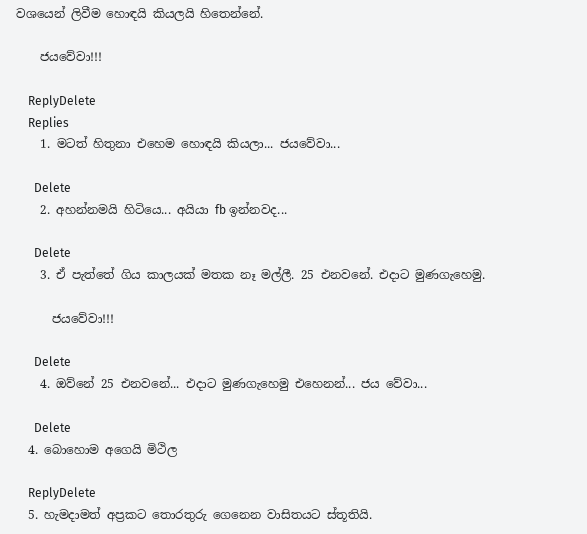වශයෙන් ලිවීම හොඳයි කියලයි හිතෙන්නේ.

    ජයවේවා!!!

    ReplyDelete
    Replies
    1. මටත් හිතුනා එහෙම හොඳයි කියලා... ජයවේවා...

      Delete
    2. අහන්නමයි හිටියෙ... අයියා fb ඉන්නවද...

      Delete
    3. ඒ පැත්තේ ගිය කාලයක් මතක නෑ මල්ලී. 25 එනවනේ. එදාට මුණගැහෙමු.

      ජයවේවා!!!

      Delete
    4. ඔව්නේ 25 එනවනේ... එදාට මුණගැහෙමු එහෙනන්... ජය වේවා...

      Delete
  4. බොහොම අගෙයි මිථිල

    ReplyDelete
  5. හැමදාමත් අප්‍රකට තොරතුරු ගෙනෙන වාසිතයට ස්තූතියි.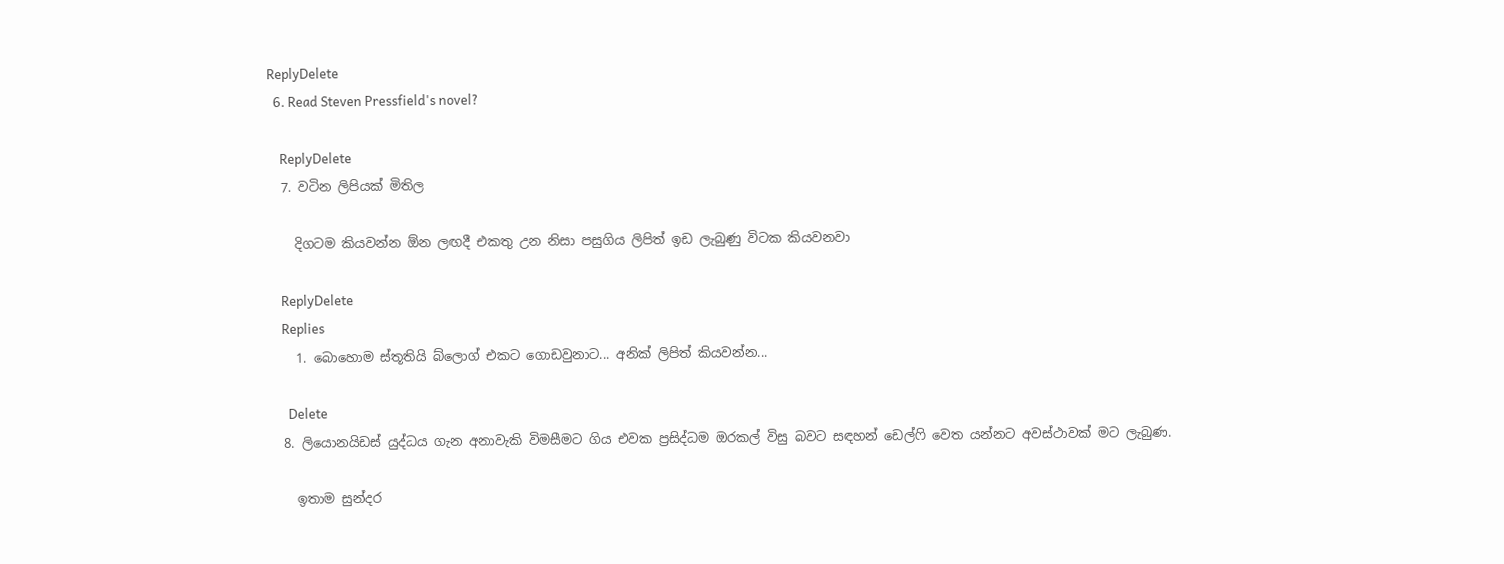ReplyDelete
  6. Read Steven Pressfield's novel?

    ReplyDelete
  7. වටින ලිපියක් මිතිල

    දිගටම කියවන්න ඕන ලඟදී එකතු උන නිසා පසුගිය ලිපිත් ඉඩ ලැබුණු විටක කියවනවා

    ReplyDelete
    Replies
    1. බොහොම ස්තූතියි බ්ලොග් එකට ගොඩවුනාට... අනික් ලිපිත් කියවන්න...

      Delete
  8. ලියොනයිඩස් යුද්ධය ගැන අනාවැකි විමසීමට ගිය එවක ප්‍රසිද්ධම ඔරකල් විසු බවට සඳහන් ඩෙල්ෆි වෙත යන්නට අවස්ථාවක් මට ලැබුණ.

    ඉතාම සුන්දර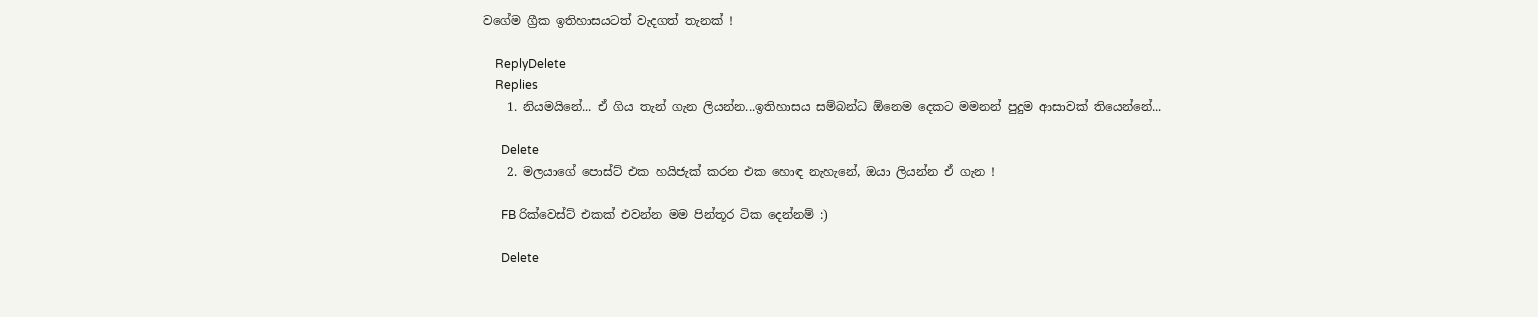වගේම ග්‍රීක ඉතිහාසයටත් වැදගත් තැනක් !

    ReplyDelete
    Replies
    1. නියමයිනේ... ඒ ගිය තැන් ගැන ලියන්න...ඉතිහාසය සම්බන්ධ ඕනෙම දෙකට මමනන් පුදුම ආසාවක් තියෙන්නේ...

      Delete
    2. මලයාගේ පොස්ට් එක හයිජැක් කරන එක හොඳ නැහැනේ, ඔයා ලියන්න ඒ ගැන !

      FB රික්වෙස්ට් එකක් එවන්න මම පින්තූර ටික දෙන්නම් :)

      Delete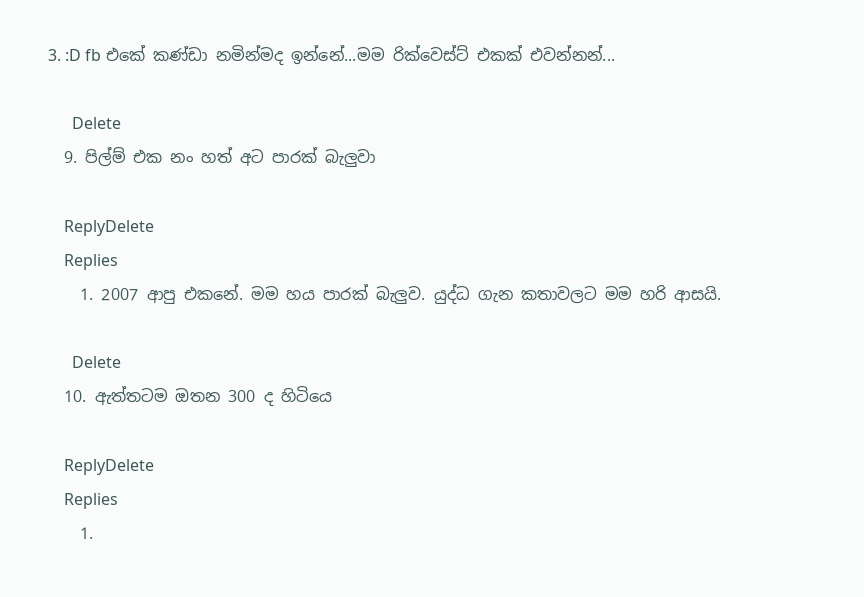3. :D fb එකේ කණ්ඩා නමින්මද ඉන්නේ...මම රික්වෙස්ට් එකක් එවන්නන්...

      Delete
  9. පිල්ම් එක නං හත් අට පාරක් බැලුවා

    ReplyDelete
    Replies
    1. 2007 ආපු එකනේ. මම හය පාරක් බැලුව. යුද්ධ ගැන කතාවලට මම හරි ආසයි.

      Delete
  10. ඇත්තටම ඔතන 300 ද හිටියෙ

    ReplyDelete
    Replies
    1.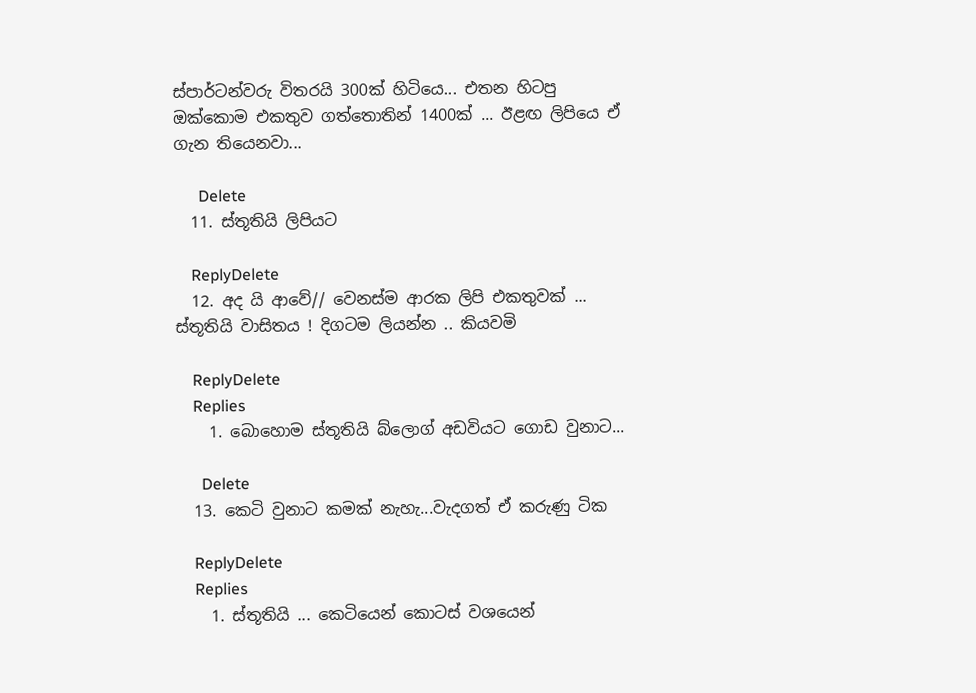ස්පාර්ටන්වරු විතරයි 300ක් හිටියෙ... එතන හිටපු ඔක්කොම එකතුව ගත්තොතින් 1400ක් ... ඊළඟ ලිපියෙ ඒ ගැන තියෙනවා...

      Delete
  11. ස්තූතියි ලිපියට

    ReplyDelete
  12. අද යි ආවේ// වෙනස්ම ආරක ලිපි එකතුවක් ... ස්තූතියි වාසිතය ! දිගටම ලියන්න .. කියවමි

    ReplyDelete
    Replies
    1. බොහොම ස්තූතියි බ්ලොග් අඩවියට ගොඩ වුනාට...

      Delete
  13. කෙටි වුනාට කමක් නැහැ...වැදගත් ඒ කරුණු ටික

    ReplyDelete
    Replies
    1. ස්තූතියි ... කෙටියෙන් කොටස් වශයෙන්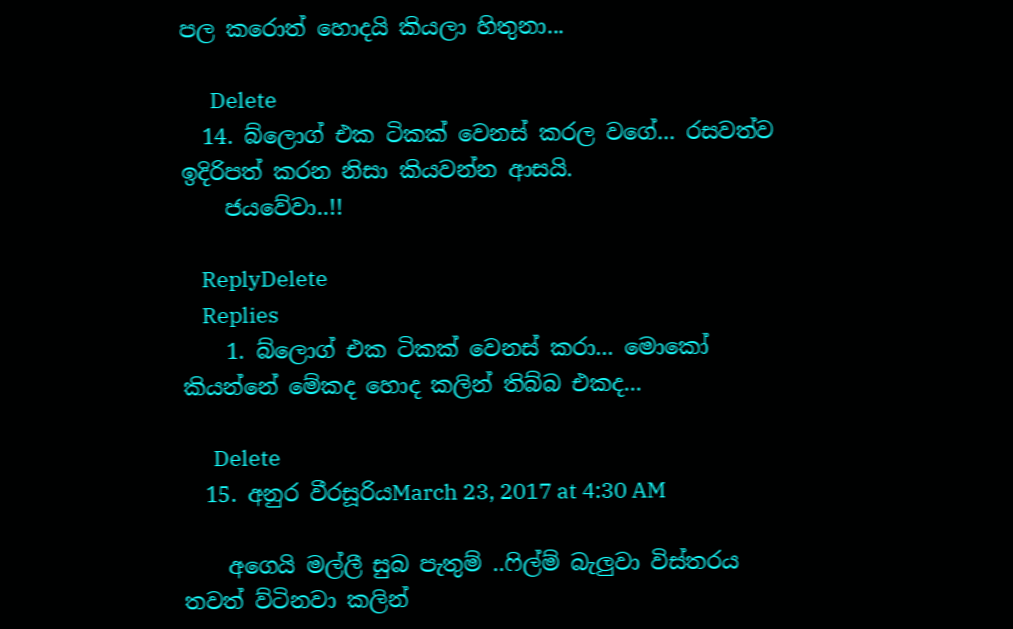පල කරොත් හොදයි කියලා හිතුනා...

      Delete
  14. බ්ලොග් එක ටිකක් වෙනස් කරල වගේ... රසවත්ව ඉදිරිපත් කරන නිසා කියවන්න ආසයි.
    ජයවේවා..!!

    ReplyDelete
    Replies
    1. බ්ලොග් එක ටිකක් වෙනස් කරා... මොකෝ කියන්නේ මේකද හොද කලින් තිබ්බ එකද...

      Delete
  15. අනුර වීරසූරියMarch 23, 2017 at 4:30 AM

    අගෙයි මල්ලී සුබ පැතුම් ..ෆිල්ම් බැලුවා විස්තරය තවත් ව්ටිනවා කලින්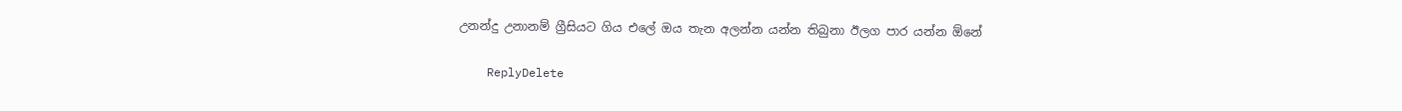උනන්දු උනානම් ග්‍රීසියට ගිය එලේ ඔය තැන අලන්න යන්න තිබුනා ඊලග පාර යන්න ඕනේ

    ReplyDelete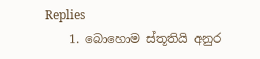Replies
    1. බොහොම ස්තූතියි අනුර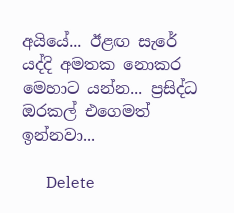අයියේ... ඊළඟ සැරේ යද්දි අමතක නොකර මෙහාට යන්න... ප්‍රසිද්ධ ඔරකල් එගෙමත් ඉන්නවා...

      Delete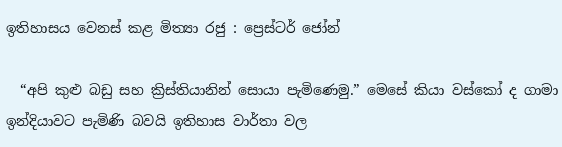ඉතිහාසය වෙනස් කළ මිත්‍යා රජු : ප්‍රෙස්ටර් ජෝන්

  “අපි කුළු බඩු සහ ක්‍රිස්තියානින් සොයා පැමිණෙමු.” මෙසේ කියා වස්කෝ ද ගාමා ඉන්දියාවට පැමිණි බවයි ඉතිහාස වාර්තා වල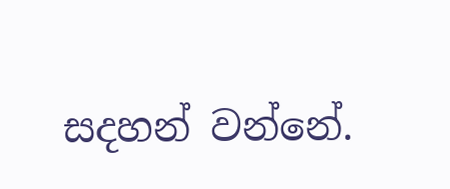සදහන් වන්නේ.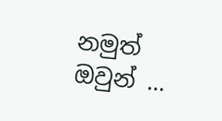නමුත් ඔවුන් ...